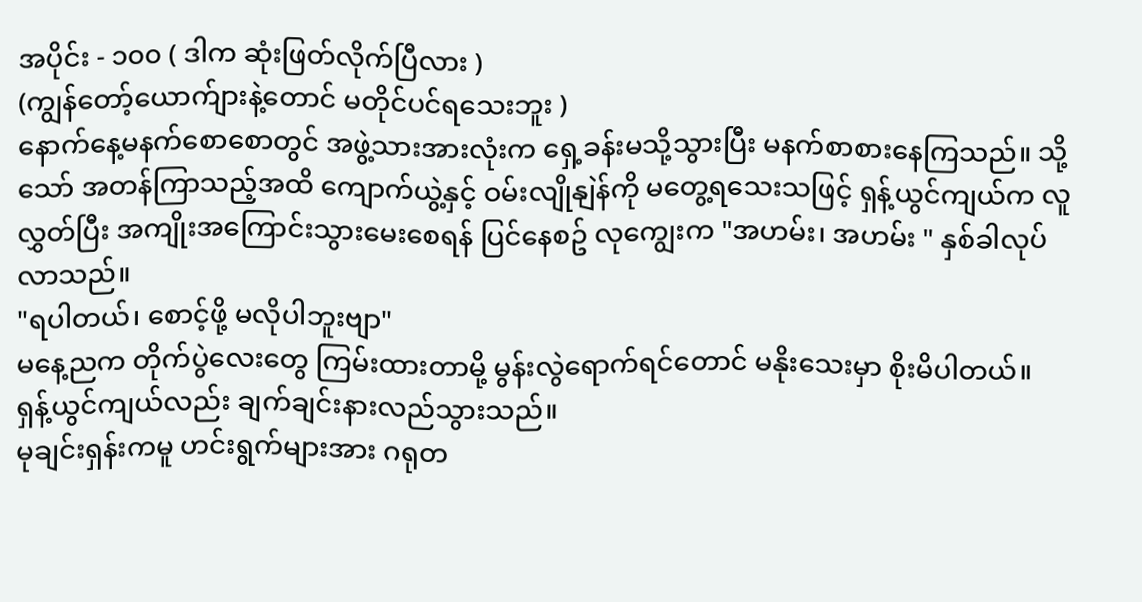အပိုင်း - ၁၀၀ ( ဒါက ဆုံးဖြတ်လိုက်ပြီလား )
(ကျွန်တော့်ယောက်ျားနဲ့တောင် မတိုင်ပင်ရသေးဘူး )
နောက်နေ့မနက်စောစောတွင် အဖွဲ့သားအားလုံးက ရှေ့ခန်းမသို့သွားပြီး မနက်စာစားနေကြသည်။ သို့သော် အတန်ကြာသည့်အထိ ကျောက်ယွဲ့နှင့် ဝမ်းလျိုနျဲန်ကို မတွေ့ရသေးသဖြင့် ရှန့်ယွင်ကျယ်က လူလွှတ်ပြီး အကျိုးအကြောင်းသွားမေးစေရန် ပြင်နေစဥ် လုကျွေးက "အဟမ်း၊ အဟမ်း " နှစ်ခါလုပ်လာသည်။
"ရပါတယ်၊ စောင့်ဖို့ မလိုပါဘူးဗျာ"
မနေ့ညက တိုက်ပွဲလေးတွေ ကြမ်းထားတာမို့ မွန်းလွဲရောက်ရင်တောင် မနိုးသေးမှာ စိုးမိပါတယ်။
ရှန့်ယွင်ကျယ်လည်း ချက်ချင်းနားလည်သွားသည်။
မုချင်းရှန်းကမူ ဟင်းရွက်များအား ဂရုတ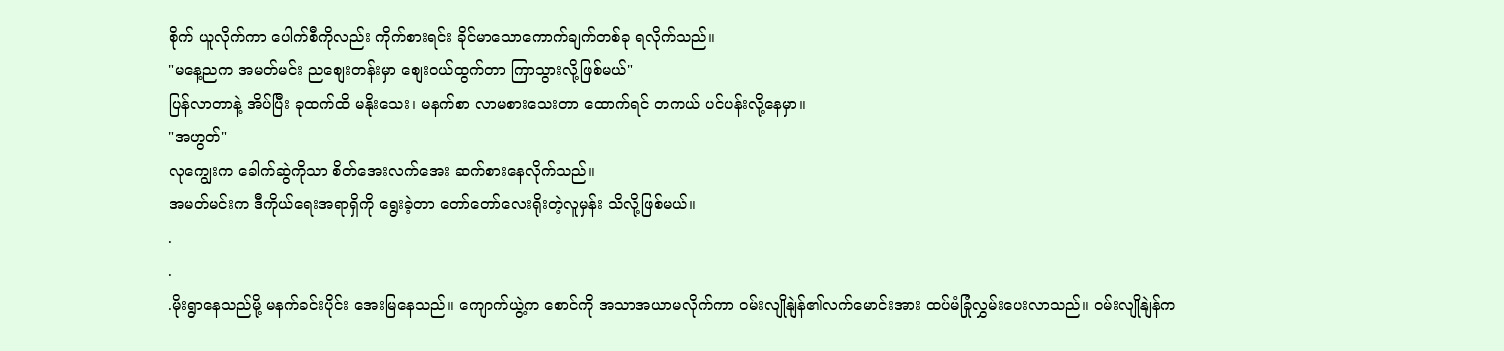စိုက် ယူလိုက်ကာ ပေါက်စီကိုလည်း ကိုက်စားရင်း ခိုင်မာသောကောက်ချက်တစ်ခု ရလိုက်သည်။
"မနေ့ညက အမတ်မင်း ညစျေးတန်းမှာ စျေးဝယ်ထွက်တာ ကြာသွားလို့ဖြစ်မယ်"
ပြန်လာတာနဲ့ အိပ်ပြီး ခုထက်ထိ မနိုးသေး၊ မနက်စာ လာမစားသေးတာ ထောက်ရင် တကယ် ပင်ပန်းလို့နေမှာ။
"အဟွတ်"
လုကျွေးက ခေါက်ဆွဲကိုသာ စိတ်အေးလက်အေး ဆက်စားနေလိုက်သည်။
အမတ်မင်းက ဒီကိုယ်ရေးအရာရှိကို ရွေးခဲ့တာ တော်တော်လေးရိုးတဲ့လူမှန်း သိလို့ဖြစ်မယ်။
.
.
.မိုးရွာနေသည်မို့ မနက်ခင်းပိုင်း အေးမြနေသည်။ ကျောက်ယွဲ့က စောင်ကို အသာအယာမလိုက်ကာ ဝမ်းလျိုနျဲန်၏လက်မောင်းအား ထပ်မံခြုံလွှမ်းပေးလာသည်။ ဝမ်းလျိုနျဲန်က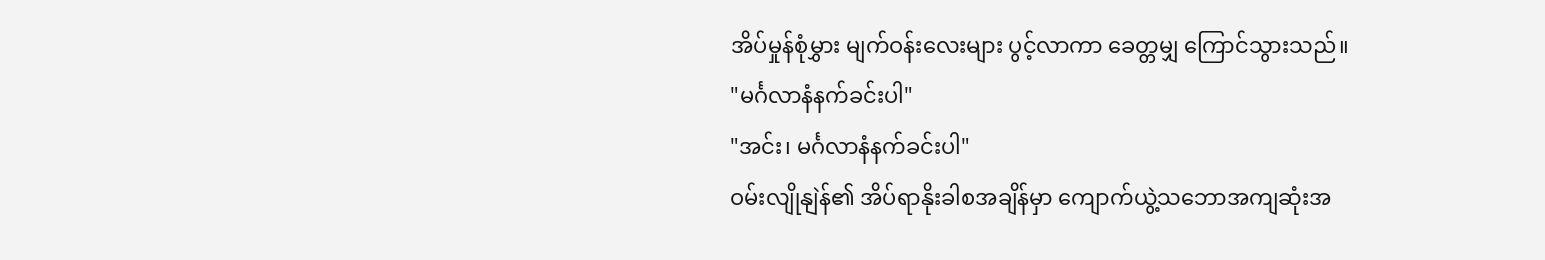အိပ်မှုန်စုံမွှား မျက်ဝန်းလေးများ ပွင့်လာကာ ခေတ္တမျှ ကြောင်သွားသည်။
"မင်္ဂလာနံနက်ခင်းပါ"
"အင်း၊ မင်္ဂလာနံနက်ခင်းပါ"
ဝမ်းလျိုနျဲန်၏ အိပ်ရာနိုးခါစအချိန်မှာ ကျောက်ယွဲ့သဘောအကျဆုံးအ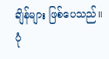ချိန်များ ဖြစ်ပေသည်။ ပုံ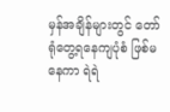မှန်အချိန်များတွင် တော်ရုံတွေ့ရနေကျပုံစံ ဖြစ်မနေကာ ရဲရဲ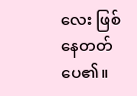လေး ဖြစ်နေတတ်ပေ၏။